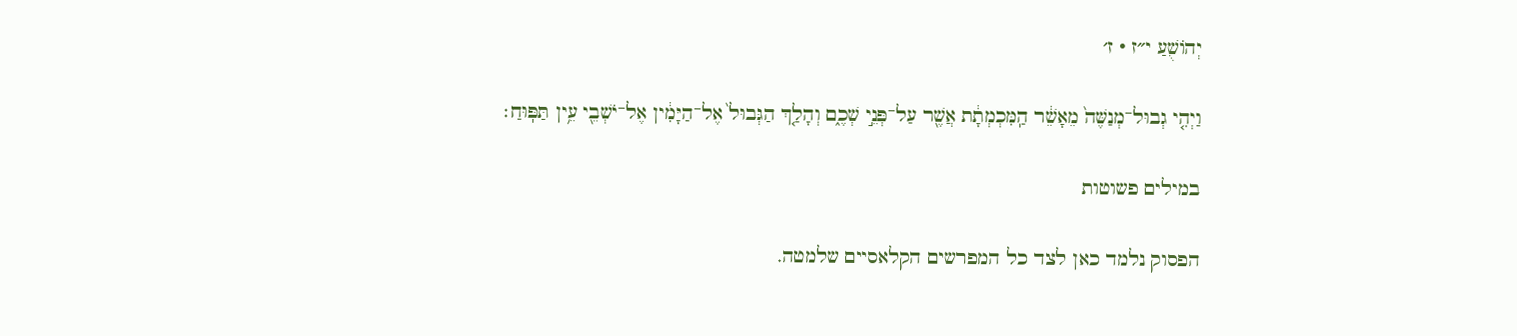יְהוֹשֻׁעַ י״ז · ז׳

וַיְהִ֤י גְבוּל־מְנַשֶּׁה֙ מֵאָשֵׁ֔ר הַֽמִּכְמְתָ֔ת אֲשֶׁ֖ר עַל־פְּנֵ֣י שְׁכֶ֑ם וְהָלַ֤ךְ הַגְּבוּל֙ אֶל־הַיָּמִ֔ין אֶל־יֹשְׁבֵ֖י עֵ֥ין תַּפּֽוּחַ׃

במילים פשוטות

הפסוק נלמד כאן לצד כל המפרשים הקלאסיים שלמטה.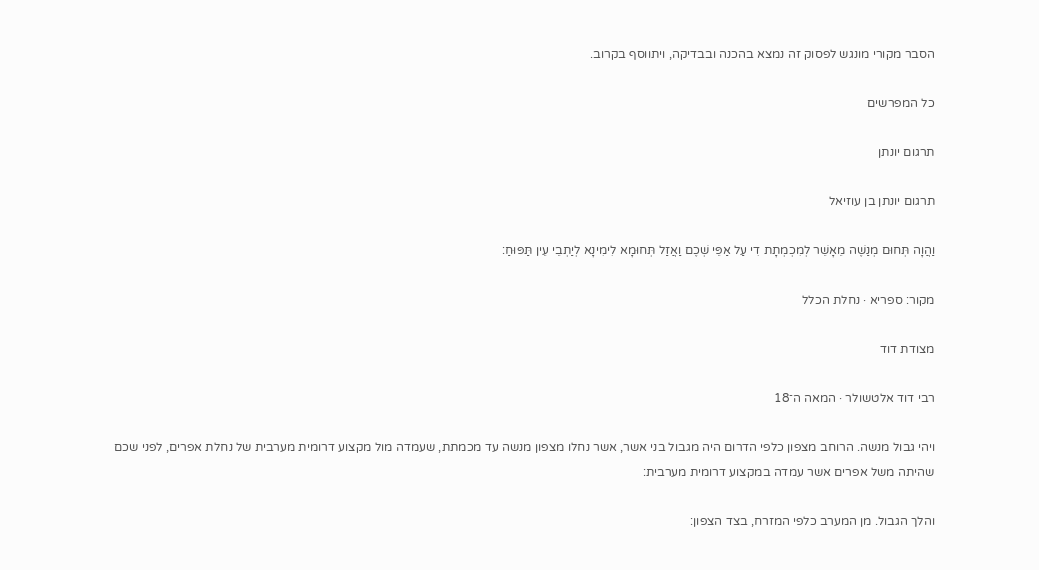הסבר מקורי מונגש לפסוק זה נמצא בהכנה ובבדיקה, ויתווסף בקרוב.

כל המפרשים

תרגום יונתן

תרגום יונתן בן עוזיאל

וַהֲוָה תְּחוּם מְנַשֶׁה מֵאָשֵׁר לְמִכְמְתָת דִי עַל אַפֵּי שְׁכֶם וַאֲזַל תְּחוּמָא לִימִינָא לְיַתְבֵי עֵין תַּפּוּחַ:

מקור: ספריא · נחלת הכלל

מצודת דוד

רבי דוד אלטשולר · המאה ה־18

ויהי גבול מנשה. הרוחב מצפון כלפי הדרום היה מגבול בני אשר, אשר נחלו מצפון מנשה עד מכמתת, שעמדה מול מקצוע דרומית מערבית של נחלת אפרים, לפני שכם שהיתה משל אפרים אשר עמדה במקצוע דרומית מערבית:

והלך הגבול. מן המערב כלפי המזרח, בצד הצפון: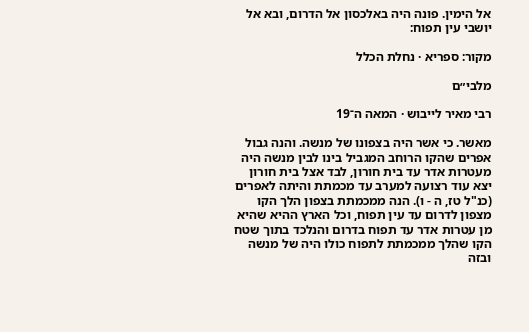אל הימין. פונה היה באלכסון אל הדרום, ובא אל יושבי עין תפוח:

מקור: ספריא · נחלת הכלל

מלבי״ם

רבי מאיר לייבוש · המאה ה־19

מאשר. כי אשר היה בצפונו של מנשה. והנה גבול אפרים שהקו הרוחב המגביל בינו לבין מנשה היה מעטרות אדר עד בית חורון, לבד אצל בית חורון יצא עוד רצועה למערב עד מכמתת והיתה לאפרים (כנ"ל טז, ה - ו). הנה ממכמתת בצפון הלך הקו מצפון לדרום עד עין תפוח, וכל הארץ ההיא שהיא מן עטרות אדר עד תפוח בדרום והנלכד בתוך שטח הקו שהלך ממכמתת לתפוח כולו היה של מנשה ובזה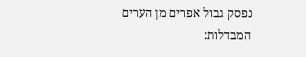נפסק גבול אפרים מן הערים המבדלות: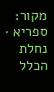מקור: ספריא · נחלת הכלל